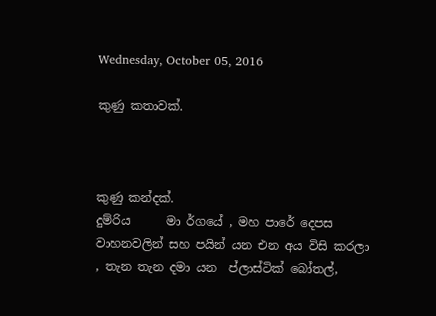Wednesday, October 05, 2016

කුණු කතාවක්.



කුණු කන්දක්.
දුම්රිය      මා ර්ගයේ , මහ පාරේ දෙපස  වාහනවලින් සහ පයින් යන එන අය විසි කරලා , තැන තැන දමා යන  ප්ලාස්ටික් බෝතල්,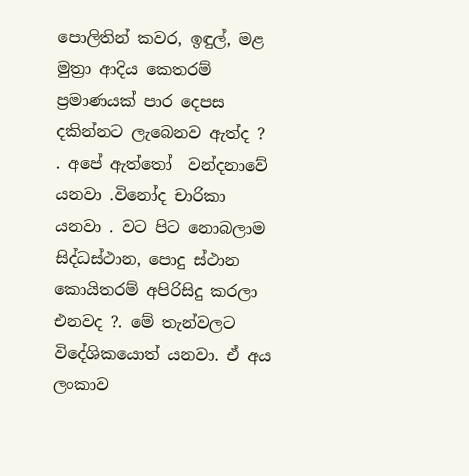පොලිතින් කවර, ඉඳුල්, මළ මුත්‍රා ආදිය කෙතරම් ප්‍රමාණයක් පාර දෙපස දකින්නට ලැබෙනව ඇත්ද ?  . අපේ ඇත්තෝ  වන්දනාවේ යනවා .විනෝද චාරිකා යනවා . වට පිට නොබලාම  සිද්ධස්ථාන, පොදු ස්ථාන කොයිතරම් අපිරිසිදු කරලා එනවද ?. මේ තැන්වලට විදේශිකයොත් යනවා. ඒ අය ලංකාව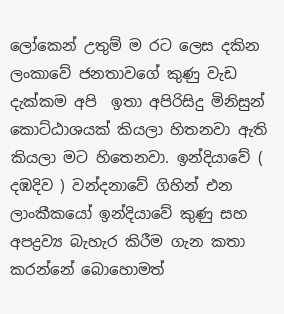ලෝකෙන් උතුම් ම රට ලෙස දකින  ලංකාවේ ජනතාවගේ කුණු වැඩ දැක්කම අපි  ඉතා අපිරිසිදු මිනිසුන්  කොට්ඨාශයක් කියලා හිතනවා ඇති කියලා මට හිතෙනවා. ඉන්දියාවේ ( දඹදිව ) වන්දනාවේ ගිහින් එන ලාංකීකයෝ ඉන්දියාවේ කුණු සහ අපද්‍රව්‍ය බැහැර කිරීම ගැන කතා කරන්නේ බොහොමත්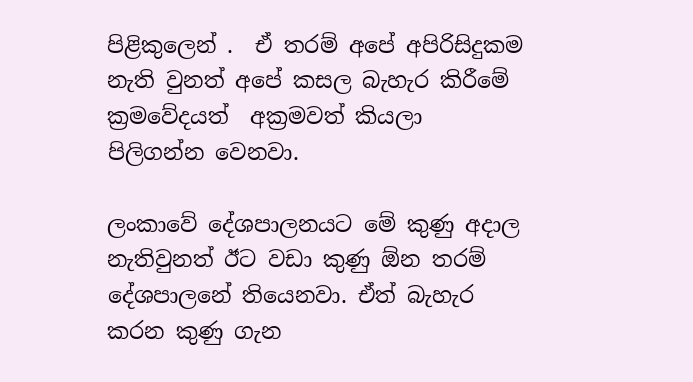පිළිකුලෙන් .  ඒ තරම් අපේ අපිරිසිදුකම නැති වුනත් අපේ කසල බැහැර කිරීමේ ක්‍රමවේදයත්  අක්‍රමවත් කියලා පිලිගන්න වෙනවා.

ලංකාවේ දේශපාලනයට මේ කුණු අදාල නැතිවුනත් ඊට වඩා කුණු ඕන තරම් දේශපාලනේ තියෙනවා. ඒත් බැහැර කරන කුණු ගැන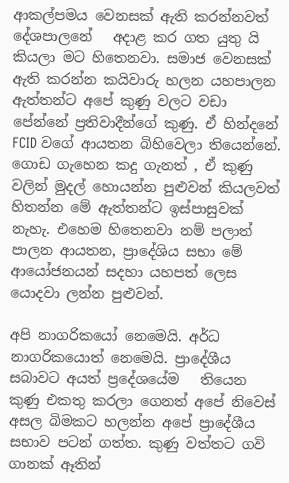ආකල්පමය වෙනසක් ඇති කරන්නවත් දේශපාලනේ   අදාළ කර ගත යුතු යි කියලා මට හිතෙනවා. සමාජ වෙනසක් ඇති කරන්න කයිවාරු හලන යහපාලන ඇත්තන්ට අපේ කුණු වලට වඩා පේන්නේ ප්‍රතිවාදීන්ගේ කුණු. ඒ හින්දනේ FCID වගේ ආයතන බිහිවෙලා තියෙන්නේ. ගොඩ ගැහෙන කදු ගැනත් , ඒ කුණු වලින් මුදල් හොයන්න පුළුවන් කියලවත් හිතන්න මේ ඇත්තන්ට ඉස්පාසුවක් නැහැ. එහෙම හිතෙනවා නම් පලාත් පාලන ආයතන, ප්‍රාදේශිය සභා මේ ආයෝජනයන් සදහා යහපත් ලෙස යොදවා ලන්න පුළුවන්.

අපි නාගරිකයෝ නෙමෙයි. අර්ධ නාගරිකයොත් නෙමෙයි. ප්‍රාදේශීය සබාවට අයත් ප්‍රදේශයේම   තියෙන  කුණු එකතු කරලා ගෙනත් අපේ නිවෙස් අසල බිමකට හලන්න අපේ ප්‍රාදේශීය සභාව පටන් ගත්ත. කුණු වත්තට ගවි ගානක් ඈතින්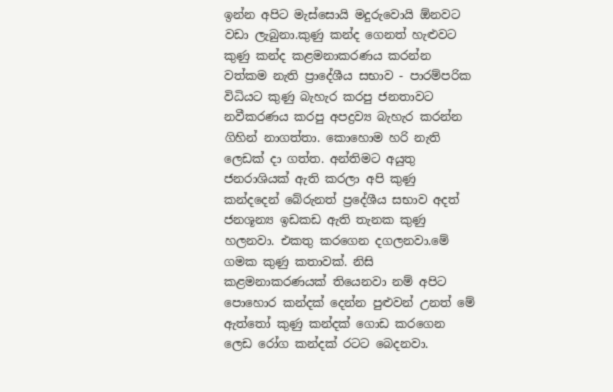ඉන්න අපිට මැස්සොයි මදුරුවොයි ඕනවට වඩා ලැබුනා.කුණු කන්ද ගෙනත් හැළුවට කුණු කන්ද කළමනාකරණය කරන්න වත්කම නැති ප්‍රාදේශීය සභාව - පාරම්පරික විධියට කුණු බැහැර කරපු ජනතාවට නවීකරණය කරපු අපද්‍රව්‍ය බැහැර කරන්න ගිහින් නාගත්තා. කොහොම හරි නැති ලෙඩක් දා ගත්ත. අන්තිමට අයුතු ජනරාශියක් ඇති කරලා අපි කුණු කන්දදෙන් බේරුනත් ප්‍රදේශීය සභාව අදත් ජනශූන්‍ය ඉඩකඩ ඇති තැනක කුණු හලනවා. එකතු කරගෙන දගලනවා.මේ ගමක කුණු කතාවක්. නිසි කළමනාකරණයක් තියෙනවා නම් අපිට පොහොර කන්දක් දෙන්න පුළුවන් උනත් මේ ඇත්තෝ කුණු කන්දක් ගොඩ කරගෙන ලෙඩ රෝග කන්දක් රටට බෙදනවා.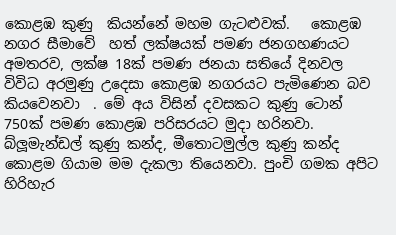කොළඹ කුණු  කියන්නේ මහම ගැටළුවක්.   කොළඹ නගර සීමාවේ  හත් ලක්ෂයක් පමණ ජනගහණයට අමතරව, ලක්ෂ 18ක් පමණ ජනයා සතියේ දිනවල විවිධ අරමුණු උදෙසා කොළඹ නගරයට පැමිණෙන බව කියවෙනවා  . මේ අය විසින් දවසකට කුණු ටොන් 750ක් පමණ කොළඹ පරිසරයට මුදා හරිනවා. බ්ලූමැන්ඩල් කුණු කන්ද, මීතොටමුල්ල කුණු කන්ද කොළම ගියාම මම දැකලා තියෙනවා. පුංචි ගමක අපිට හිරිහැර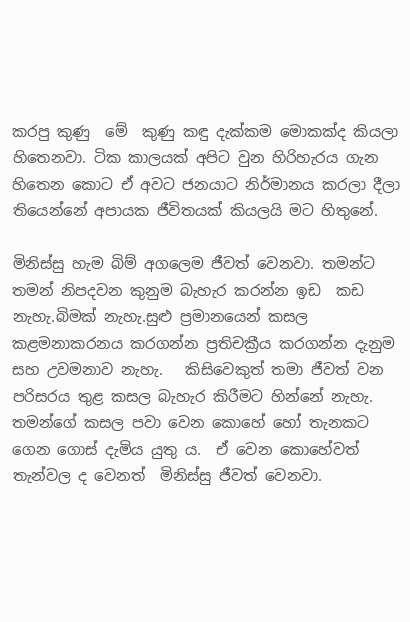කරපු කුණු  ‍මේ  කුණු කඳු දැක්කම මොකක්ද කියලා හිතෙනවා. ටික කාලයක් අපිට වුන හිරිහැරය ගැන හිතෙන කොට ඒ අවට ජනයාට නිර්මානය කරලා දීලා තියෙන්නේ අපායක ජීවිතයක් කියලයි මට හිතුනේ.

මිනිස්සු හැම බිම් අගලෙම ජීවත් වෙනවා. තමන්ට තමන් නිපදවන කුනුම බැහැර කරන්න ඉඩ  කඩ නැහැ.බිමක් නැහැ.සුළු ප්‍රමානයෙන් කසල කළමනාකරනය කරගන්න ප්‍රතිචක්‍රීය කරගන්න දැනුම සහ උවමනාව නැහැ.   කිසිවෙකුත් තමා ජීවත් වන පරිසරය තුළ කසල බැහැර කිරීමට හින්නේ නැහැ.  තමන්ගේ කසල පවා වෙන කොහේ හෝ තැනකට ගෙන ගොස් දැමිය යුතු ය.  ඒ වෙන කොහේවත් තැන්වල ද වෙනත්  මිනිස්සු ජීවත් වෙනවා.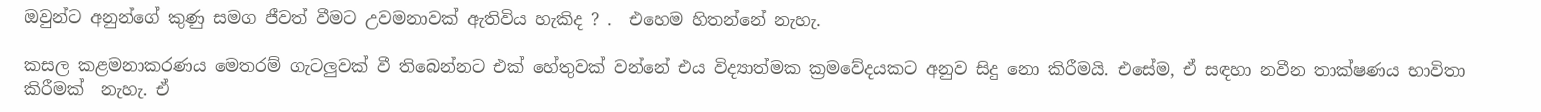ඔවුන්ට අනුන්ගේ කුණු සමග ජීවත් වීමට උවමනාවක් ඇතිවිය හැකිද ? .  එහෙම හිතන්නේ නැහැ.

කසල කළමනාකරණය මෙතරම් ගැටලුවක් වී තිබෙන්නට එක් හේතුවක් වන්නේ එය විද්‍යාත්මක ක්‍රමවේදයකට අනුව සිදු නො කිරීමයි. එසේම, ඒ සඳහා නවීන තාක්ෂණය භාවිතා කිරීමක්  නැහැ. ඒ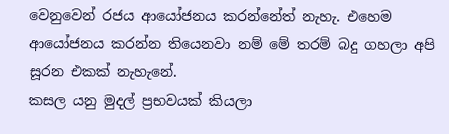වෙනුවෙන් රජය ආයෝජනය කරන්නේත් නැහැ. එහෙම ආයෝජනය කරන්න තියෙනවා නම් මේ තරම් බදු ගහලා අපි සූරන එකක් නැහැනේ.
කසල යනු මුදල් ප්‍රභවයක් කියලා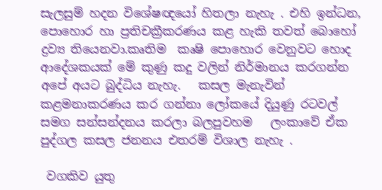සැලසුම් හදන විශේෂඥයෝ හිතලා නැහැ . එහි ඉන්ධන, පොහොර හා ප්‍රතිචක්‍රීකරණය කළ හැකි තවත් බොහෝ ද්‍රව්‍ය තියෙනවා.කෘතිම  කෘෂි පොහොර වෙනුවට හොද ආදේශකයක් මේ කුණු කදු වලින් නිර්මානය කරගන්න අපේ අයට බුද්ධිය නැහැ.   කසල මැනැවින් කළමනාකරණය කර ගන්නා ලෝකයේ දියුණු රටවල් සමග සන්සන්දනය කරලා බලපුවහම   ලංකාවේ ඒක පුද්ගල කසල ජනනය එතරම් විශාල නැහැ .

 වගකිව යුතු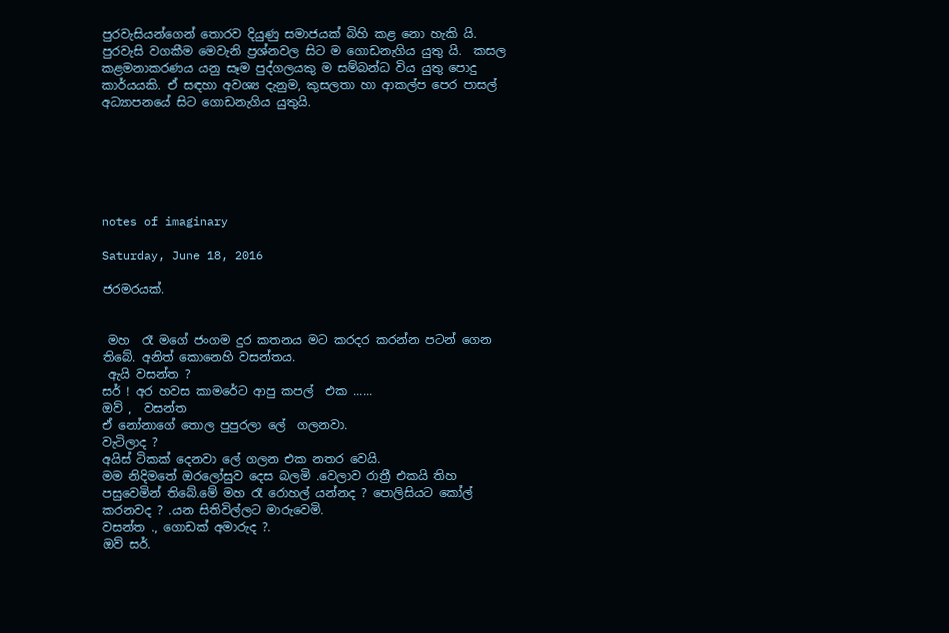පුරවැසියන්ගෙන් තොරව දියුණු සමාජයක් බිහි කළ නො හැකි යි.  පුරවැසි වගකීම මෙවැනි ප්‍රශ්නවල සිට ම ගොඩනැගිය යුතු යි.  කසල කළමනාකරණය යනු සෑම පුද්ගලයකු ම සම්බන්ධ විය යුතු පොදු කාර්යයකි. ඒ සඳහා අවශ්‍ය දැනුම, කුසලතා හා ආකල්ප පෙර පාසල් අධ්‍යාපනයේ සිට ගොඩනැගිය යුතුයි.






notes of imaginary

Saturday, June 18, 2016

ජරමරයක්.


 මහ  රෑ මගේ ජංගම දුර කතනය මට කරදර කරන්න පටන් ගෙන තිබේ. අනිත් කොනෙහි වසන්තය.
 ඇයි වසන්ත ?
සර් ! අර හවස කාමරේට ආපු කපල්  එක ......
ඔව් ,  වසන්ත
ඒ නෝනාගේ තොල පුපුරලා ලේ  ගලනවා.
වැටිලාද ?
අයිස් ටිකක් දෙනවා ලේ ගලන එක නතර වෙයි.
මම නිදිමතේ ඔරලෝසුව දෙස බලමි .වෙලාව රාත්‍රී එකයි තිහ පසුවෙමින් තිබේ.මේ මහ රෑ රොහල් යන්නද ? පොලිසියට කෝල් කරනවද ? .යන සිතිවිල්ලට මාරුවෙමි.
වසන්ත ., ගොඩක් අමාරුද ?.
ඔව් සර්.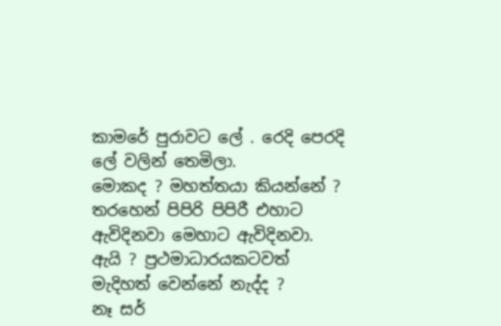කාමරේ පුරාවට ලේ . රෙදි පෙරදි ලේ වලින් තෙමිලා.
මොකද ? මහත්තයා කියන්නේ ?
තරහෙන් පිපිරි පිපිරී එහාට ඇවිදිනවා මෙහාට ඇවිදිනවා.
ඇයි ? ප්‍රථමාධාරයකටවත් මැදිහත් වෙන්නේ නැද්ද ?
නෑ සර්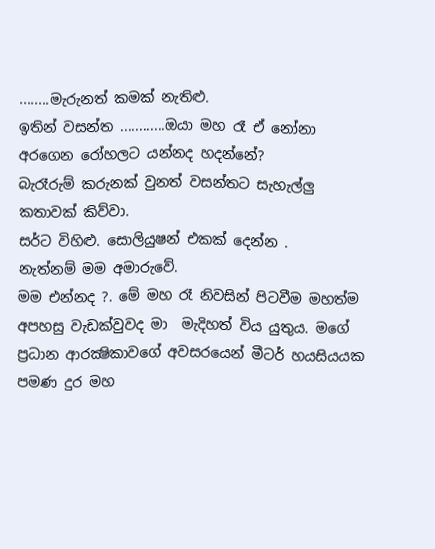........මැරුනත් කමක් නැතිළු.
ඉතින් වසන්ත ............ඔයා මහ රෑ ඒ නෝනා අරගෙන රෝහලට යන්නද හදන්නේ?
බැරෑරුම් කරුනක් වුනත් වසන්තට සැහැල්ලු කතාවක් කිව්වා.
සර්ට විහිළු. සොලියුෂන් එකක් දෙන්න .
නැත්නම් මම අමාරුවේ.
මම එන්නද ?. මේ මහ රෑ නිවසින් පිටවීම මහත්ම අපහසු වැඩක්වුවද මා  මැදිහත් විය යුතුය. මගේ ප්‍රධාන ආරක්‍ෂිකාවගේ අවසරයෙන් මීටර් හයසියයක පමණ දුර මහ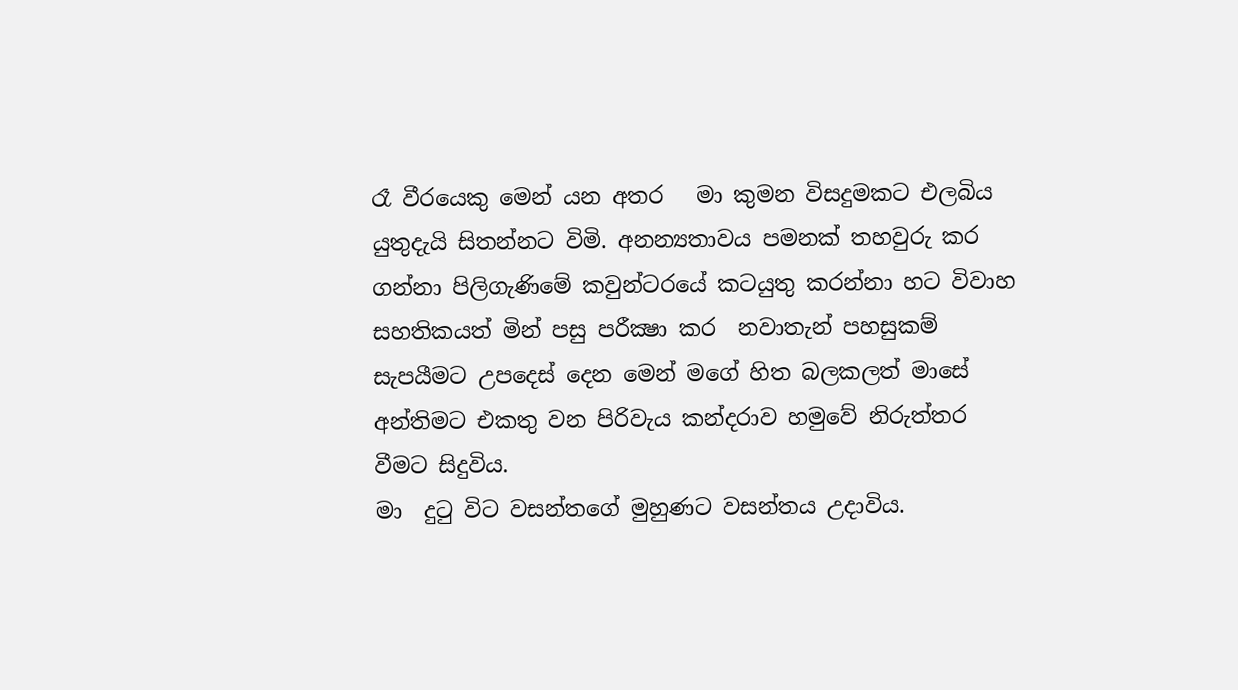රෑ වීරයෙකු මෙන් යන අතර   මා කුමන විසදුමකට එලබිය යුතුදැයි සිතන්නට විමි. අනන්‍යතාවය පමනක් තහවුරු කර ගන්නා පිලිගැණිමේ කවුන්ටරයේ කටයුතු කරන්නා හට විවාහ සහතිකයත් මින් පසු පරීක්‍ෂා කර  නවාතැන් පහසුකම් සැපයීමට උපදෙස් දෙන මෙන් මගේ හිත බලකලත් මාසේ අන්තිමට එකතු වන පිරිවැය කන්දරාව හමුවේ නිරුත්තර වීමට සිදුවිය.
මා  දුටු විට වසන්තගේ මුහුණට වසන්තය උදාවිය.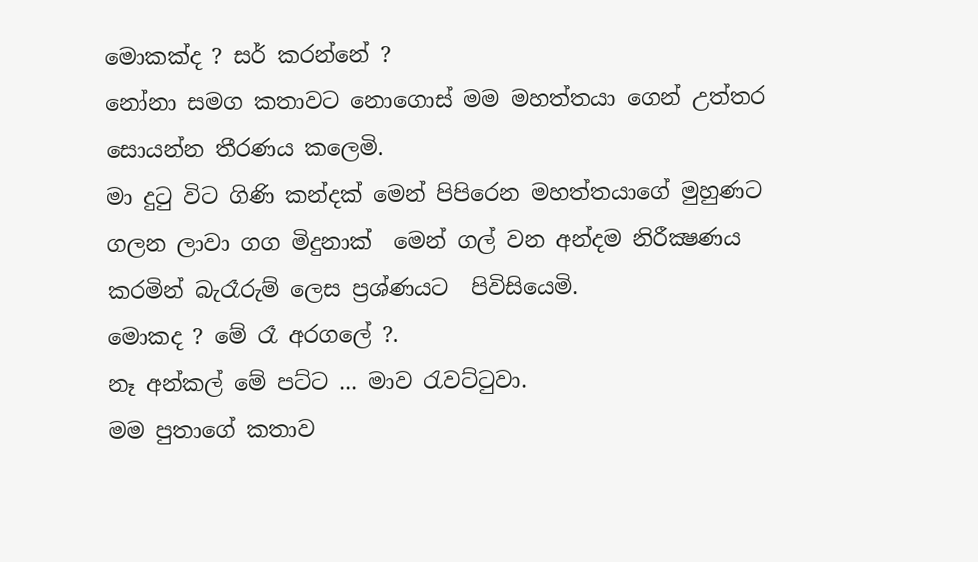මොකක්ද ? සර් කරන්නේ ?
නෝනා සමග කතාවට නොගොස් මම මහත්තයා ගෙන් උත්තර සොයන්න තීරණය කලෙමි.
මා දුටු විට ගිණි කන්දක් මෙන් පිපිරෙන මහත්තයාගේ මුහුණට  ගලන ලාවා ගග මිදුනාක්  මෙන් ගල් වන අන්දම නිරීක්‍ෂණය කරමින් බැරෑරුම් ලෙස ප්‍රශ්ණයට  පිවිසියෙමි.
මොකද ? මේ රෑ අරගලේ ?.
නෑ අන්කල් මේ පට්ට ... මාව රැවට්ටුවා.
මම පුතාගේ කතාව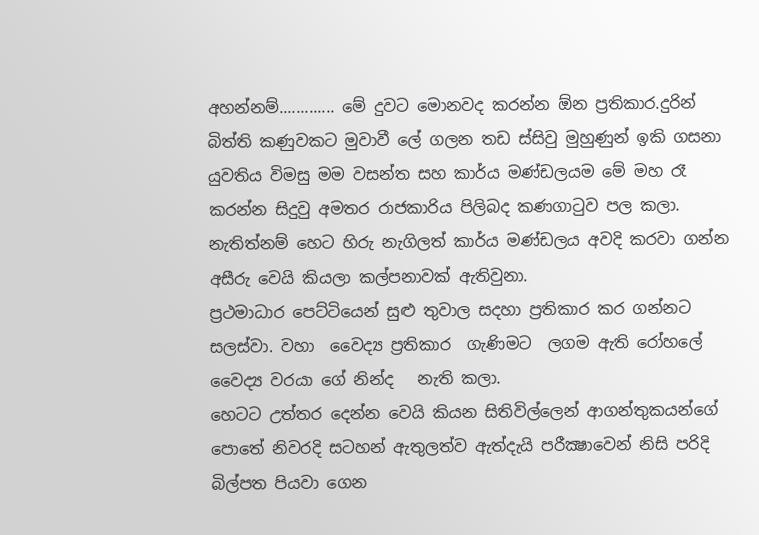අහන්නම්............. මේ දුවට මොනවද කරන්න ඕන ප්‍රතිකාර.දුරින් බිත්ති කණුවකට මුවාවී ලේ ගලන තඩ ස්සිවු මුහුණුන් ඉකි ගසනා   යුවතිය විමසු මම වසන්ත සහ කාර්ය මණ්ඩලයම මේ මහ රෑ කරන්න සිදුවු අමතර රාජකාරිය පිලිබද කණගාටුව පල කලා. නැතිත්නම් හෙට හිරු නැගිලත් කාර්ය මණ්ඩලය අවදි කරවා ගන්න අසීරු වෙයි කියලා කල්පනාවක් ඇතිවුනා.
ප්‍රථමාධාර පෙට්ටියෙන් සුළු තුවාල සදහා ප්‍රතිකාර කර ගන්නට සලස්වා. වහා  වෛද්‍ය ප්‍රතිකාර  ගැණිමට  ලගම ඇති රෝහලේ වෛද්‍ය වරයා ගේ නින්ද   නැති කලා.
හෙටට උත්තර දෙන්න වෙයි කියන සිතිවිල්ලෙන් ආගන්තුකයන්ගේ පොතේ නිවරදි සටහන් ඇතුලත්ව ඇත්දැයි පරීක්‍ෂාවෙන් නිසි පරිදි බිල්පත පියවා ගෙන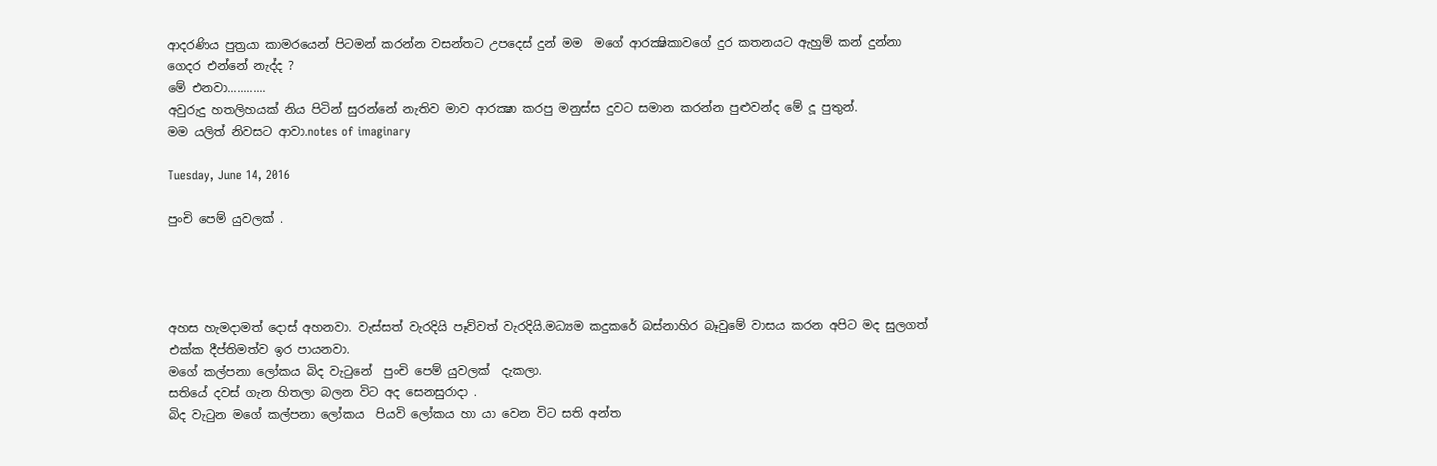ආදරණිය පුත්‍රයා කාමරයෙන් පිටමන් කරන්න වසන්තට උපදෙස් දුන් මම  මගේ ආරක්‍ෂිකාවගේ දුර කතනයට ඇහුම් කන් දුන්නා
ගෙදර එන්නේ නැද්ද ?
මේ එනවා............
අවුරුදු හතලිහයක් නිය පිටින් සුරන්නේ නැතිව මාව ආරක්‍ෂා කරපු මනුස්ස දුවට සමාන කරන්න පුළුවන්ද මේ දූ පුතුන්.
මම යලිත් නිවසට ආවා.notes of imaginary

Tuesday, June 14, 2016

පුංචි පෙම් යුවලක් .




අහස හැමදාමත් දොස් අහනවා. වැස්සත් වැරදියි පෑව්වත් වැරදියි.මධ්‍යම කදුකරේ බස්නාහිර බෑවුමේ වාසය කරන අපිට මද සුලගත් එක්ක දීප්තිමත්ව ඉර පායනවා.
මගේ කල්පනා ලෝකය බිද වැටුනේ  පුංචි පෙම් යුවලක්  දැකලා.
සතියේ දවස් ගැන හිතලා බලන විට අද සෙනසුරාදා .
බිද වැටුන මගේ කල්පනා ලෝකය  පියවි ලෝකය හා යා වෙන විට සති අන්ත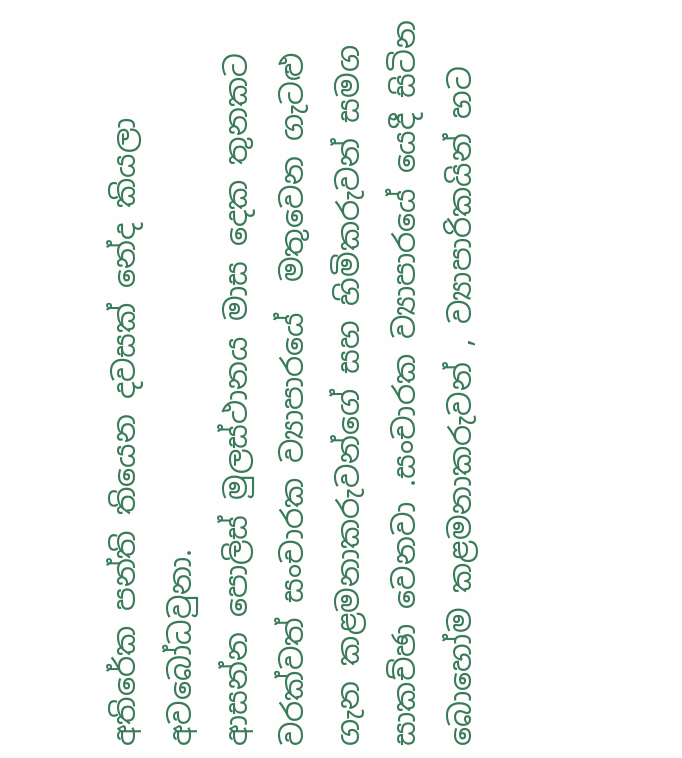අතිරේක පන්ති තියෙන දවසක් නේද කියලා අවබෝධවුනා.
ආසන්න පොලිස් මුලස්ථානය මාස දෙක තුනකට වරක්වත් සංචාරක ව්‍යාපාරයේ  මතුවෙන ගැටළු ගැන කළමනාකරුවන්ගේ සහ හිමිකරුවන් සමග  සාකච්ඡා වෙනවා .සංචාරක ව්‍යාපාරයේ යෙදී සිටින බොහෝම කළමනාකරුවන් , ව්‍යාපාරිකයින් හට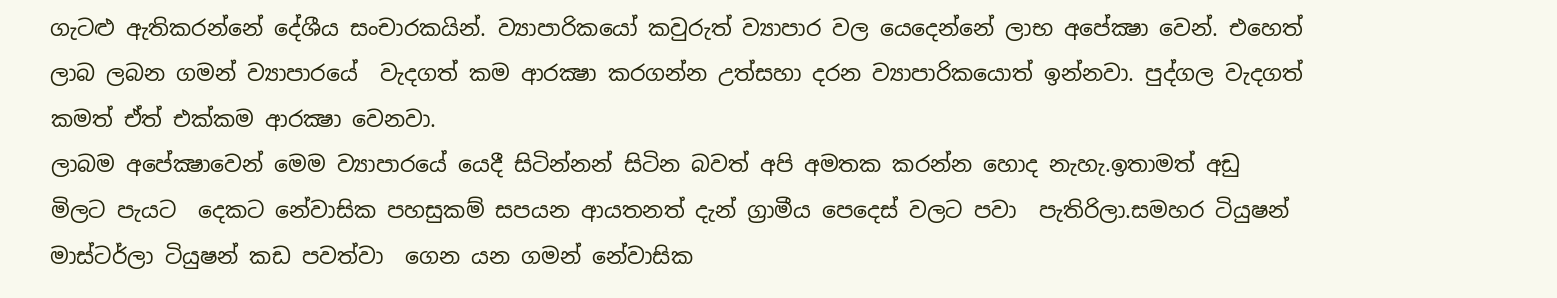ගැටළු ඇතිකරන්නේ දේශීය සංචාරකයින්. ව්‍යාපාරිකයෝ කවුරුත් ව්‍යාපාර වල යෙදෙන්නේ ලාභ අපේක්‍ෂා වෙන්. එහෙත් ලාබ ලබන ගමන් ව්‍යාපාරයේ  වැදගත් කම ආරක්‍ෂා කරගන්න උත්සහා දරන ව්‍යාපාරිකයොත් ඉන්නවා. පුද්ගල වැදගත් කමත් ඒත් එක්කම ආරක්‍ෂා වෙනවා.
ලාබම අපේක්‍ෂාවෙන් මෙම ව්‍යාපාරයේ යෙදී සිටින්නන් සිටින බවත් අපි අමතක කරන්න හොද නැහැ.ඉතාමත් අඩු මිලට පැයට  දෙකට නේවාසික පහසුකම් සපයන ආයතනත් දැන් ග්‍රාමීය පෙදෙස් වලට පවා  පැතිරිලා.සමහර ටියුෂන් මාස්ටර්ලා ටියුෂන් කඩ පවත්වා  ගෙන යන ගමන් නේවාසික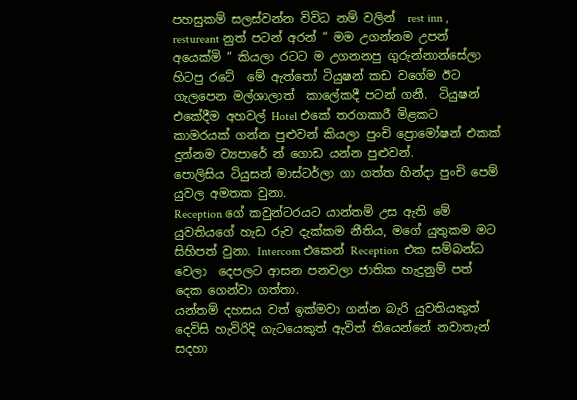පහසුකම් සලස්වන්න විවිධ නම් වලින්  rest inn , restureant නුත් පටන් අරන් “ මම උගන්නම උපන් අයෙක්මි “ කියලා රටට ම උගනනපු ගුරුන්නාන්සේලා හිටපු රටේ  මේ ඇත්තෝ ටියුෂන් කඩ වගේම ඊට ගැලපෙන මල්ශාලාත්  කාලේකදී පටන් ගනී.  ටියුෂන්  එකේදීම අහවල් Hotel එකේ තරගකාරී මිළකට කාමරයක් ගන්න පුළුවන් කියලා පුංචි ප්‍රොමෝෂන් එකක් දුන්නම ව්‍යපාරේ න් ගොඩ යන්න පුළුවන්.
පොලිසිය ටියුසන් මාස්ටර්ලා ගා ගත්ත හින්දා පුංචි පෙම් යුවල අමතක වුනා.
Reception ගේ කවුන්ටරයට යාන්තම් උස ඇති මේ යුවතියගේ හැඩ රුව දැක්කම නීතිය, මගේ යුතුකම මට සිහිපත් වුනා. Intercom එකෙන් Reception  එක සම්බන්ධ වෙලා  දෙපලට ආසන පනවලා ජාතික හැදුනුම් පත් දෙක ගෙන්වා ගත්තා.
යන්තම් දහසය වත් ඉක්මවා ගන්න බැරි යුවතියකුත්  දෙවිසි හැවිරිදි ගැටයෙකුත් ඇවිත් තියෙන්නේ නවාතැන් සදහා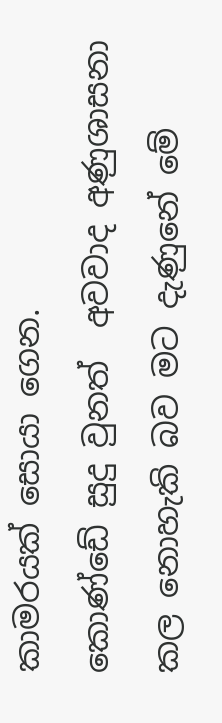කාමරයක් සොයා ගෙන.
කොණ්ඩේ සුදු වුනත්  අවවාද අණුශාසනා කල නොහැකි බව මට දැණුනේ මේ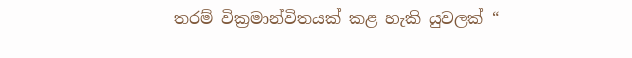තරම් වික්‍රමාන්විතයක් කළ හැකි යුවලක් “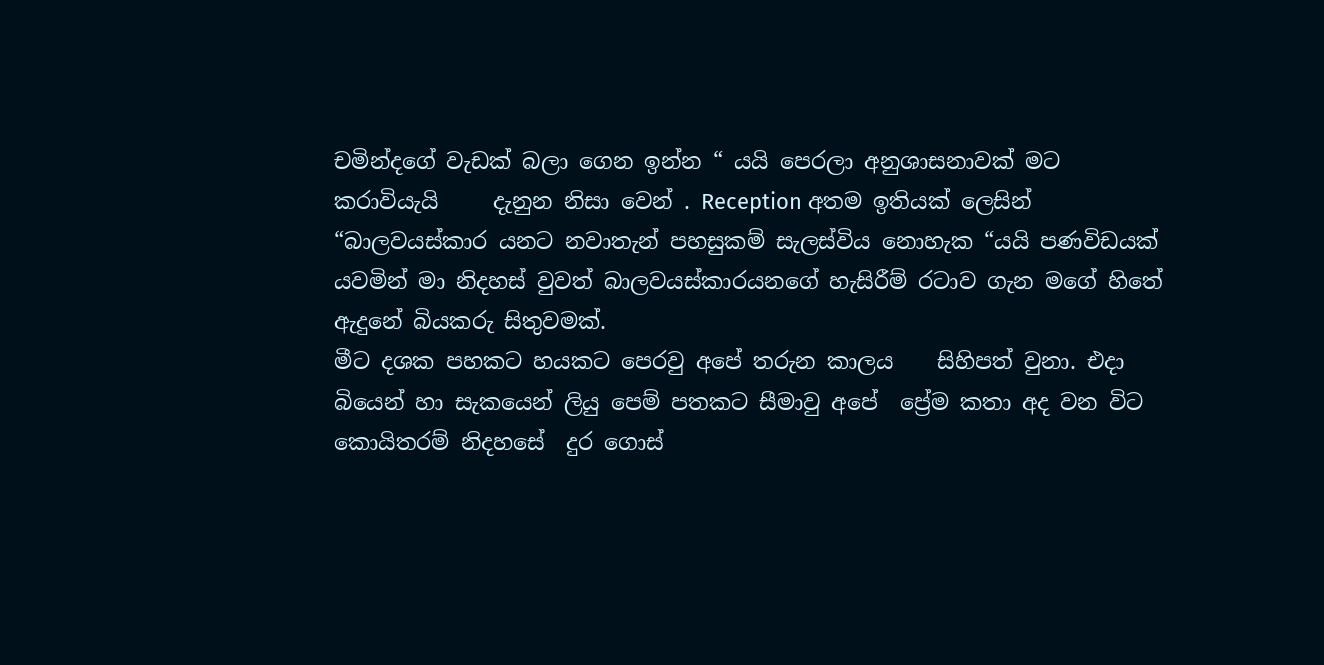චමින්දගේ වැඩක් බලා ගෙන ඉන්න “ යයි පෙරලා අනුශාසනාවක් මට කරාවියැයි     දැනුන නිසා වෙන් . Reception අතම ඉතියක් ලෙසින්  “බාලවයස්කාර යනට නවාතැන් පහසුකම් සැලස්විය නොහැක “යයි පණවිඩයක් යවමින් මා නිදහස් වුවත් බාලවයස්කාරයනගේ හැසිරීම් රටාව ගැන මගේ හිතේ ඇදුනේ බියකරු සිතුවමක්.
මීට දශක පහකට හයකට පෙරවු අපේ තරුන කාලය    සිහිපත් වුනා. එදා බියෙන් හා සැකයෙන් ලියු පෙම් පතකට සීමාවු අපේ  ප්‍රේම කතා අද වන විට කොයිතරම් නිදහසේ  දුර ගොස්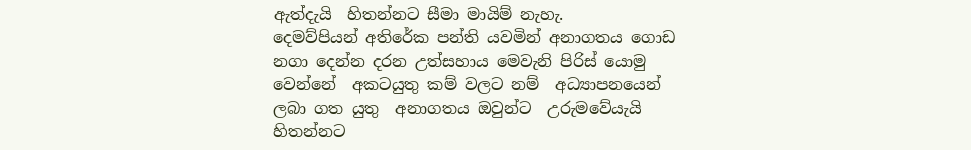ඇත්දැයි  හිතන්නට සීමා මායිම් නැහැ.
දෙමව්පියන් අතිරේක පන්ති යවමින් අනාගතය ගොඩ නගා දෙන්න දරන උත්සහාය මෙවැනි පිරිස් යොමු වෙන්නේ  අකටයුතු කම් වලට නම්  අධ්‍යාපනයෙන් ලබා ගත යුතු  අනාගතය ඔවුන්ට  උරුමවේයැයි හිතන්නට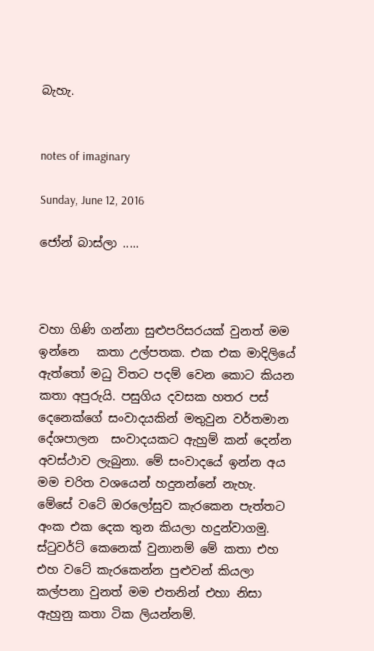බැහැ.


notes of imaginary

Sunday, June 12, 2016

ජෝන් බාස්ලා .....



වහා ගිණි ගන්නා සුළුපරිසරයක් වුනත් මම ඉන්නෙ   කතා උල්පතක. එක එක මාදිලියේ ඇත්තෝ මධු විතට පදම් වෙන කොට කියන කතා අපුරුයි. පසුගිය දවසක හතර පස් දෙනෙක්ගේ සංවාදයකින් මතුවුන වර්තමාන දේශපාලන  සංවාදයකට ඇහුම් කන් දෙන්න අවස්ථාව ලැබුනා. මේ සංවාදයේ ඉන්න අය මම චරිත වශයෙන් හදුනන්නේ නැහැ. මේසේ වටේ ඔරලෝසුව කැරකෙන පැත්තට අංක එක දෙක තුන කියලා හදුන්වාගමු.
ස්ටුවර්ට් කෙනෙක් වුනානම් මේ කතා එහ එහ වටේ කැරකෙන්න පුළුවන් කියලා කල්පනා වුනත් මම එතනින් එහා නිසා ඇහුනු කතා ටික ලියන්නම්.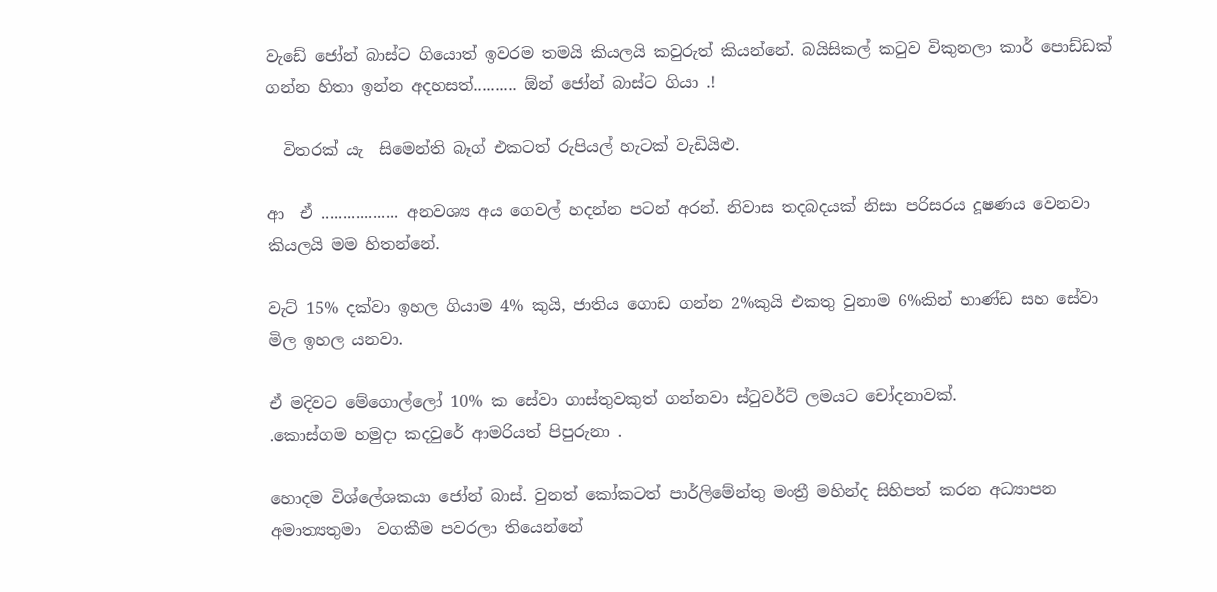වැඩේ ජෝන් බාස්ට ගියොත් ඉවරම තමයි කියලයි කවුරුත් කියන්නේ. බයිසිකල් කටුව විකුනලා කාර් පොඩ්ඩක් ගන්න හිතා ඉන්න අදහසත්.......... ඕන් ජෝන් බාස්ට ගියා .!

  විතරක් යැ  සිමෙන්ති බෑග් එකටත් රුපියල් හැටක් වැඩියිළු.

ආ  ඒ .................. අනවශ්‍ය අය ගෙවල් හදන්න පටන් අරන්. නිවාස තදබදයක් නිසා පරිසරය දූෂණය වෙනවා කියලයි මම හිතන්නේ.

වැට් 15% දක්වා ඉහල ගියාම 4% කුයි, ජාතිය ගොඩ ගන්න 2%කුයි එකතු වුනාම 6%කින් භාණ්ඩ සහ සේවා මිල ඉහල යනවා.

ඒ මදිවට මේගොල්ලෝ 10% ක සේවා ගාස්තුවකුත් ගන්නවා ස්ටුවර්ට් ලමයට චෝදනාවක්.
.කොස්ගම හමුදා කදවුරේ ආමරියත් පිපුරුනා .

හොදම විශ්ලේශකයා ජෝන් බාස්. වුනත් කෝකටත් පාර්ලිමේන්තු මංත්‍රී මහින්ද සිහිපත් කරන අධ්‍යාපන අමාත්‍යතුමා  වගකීම පවරලා තියෙන්නේ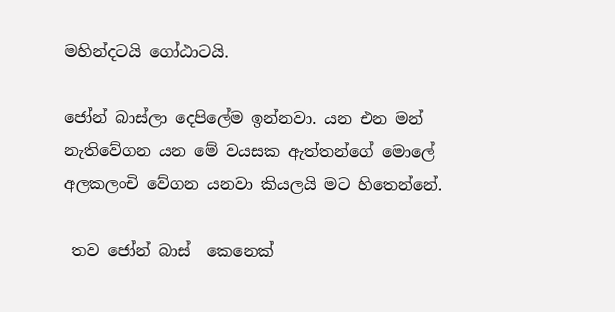මහින්දටයි ගෝඨාටයි.

ජෝන් බාස්ලා දෙපිලේම ඉන්නවා. යන එන මන් නැතිවේගන යන මේ වයසක ඇත්තන්ගේ මොලේ අලකලංචි වේගන යනවා කියලයි මට හිතෙන්නේ.

 තව ජෝන් බාස්  කෙනෙක්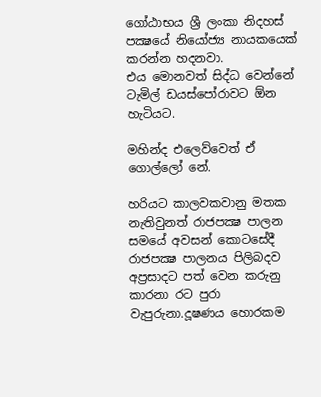ගෝඨාභය ශ්‍රී ලංකා නිදහස් පක්‍ෂයේ නියෝජ්‍ය නායකයෙක් කරන්න හදනවා.
එය මොනවත් සිද්ධ වෙන්නේ ටැමිල් ඩයස්පෝරාවට ඕන හැටියට.

මහින්ද එලෙව්වෙත් ඒ ගොල්ලෝ නේ.

හරියට කාලවකවානු මතක නැතිවුනත් රාජපක්‍ෂ පාලන සමයේ අවසන් කොටසේදී  රාජපක්‍ෂ පාලනය පිලිබදව අප්‍රසාදට පත් වෙන කරුනු කාරනා රට පුරා වැපුරුනා.දූෂණය හොරකම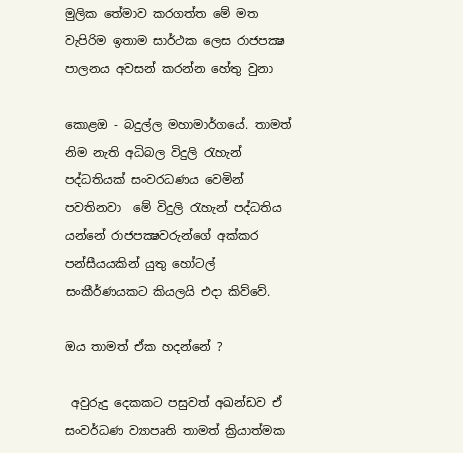මුලික තේමාව කරගත්ත මේ මත වැපිරිම ඉතාම සාර්ථක ලෙස රාජපක්‍ෂ පාලනය අවසන් කරන්න හේතු වුනා

කොළඔ - බදුල්ල මහාමාර්ගයේ. තාමත් නිම නැති අධිබල විදුලි රැහැන් පද්ධතියක් සංවරධණය වෙමින් පවතිනවා  මේ විදුලි රැහැන් පද්ධතිය යන්නේ රාජපක්‍ෂවරුන්ගේ අක්කර පන්සීයයකින් යුතු හෝටල් සංකීර්ණයකට කියලයි එදා කිව්වේ.

ඔය තාමත් ඒක හදන්නේ ?

 අවුරුදු දෙකකට පසුවත් අඛන්ඩව ඒ සංවර්ධණ ව්‍යාපෘති තාමත් ක්‍රියාත්මක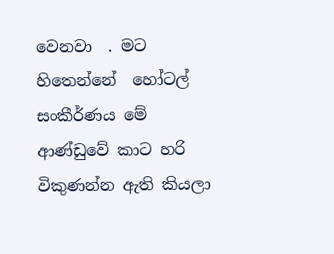වෙනවා  . මට හිතෙන්නේ  හෝටල් සංකීර්ණය මේ ආණ්ඩුවේ කාට හරි විකුණන්න ඇති කියලා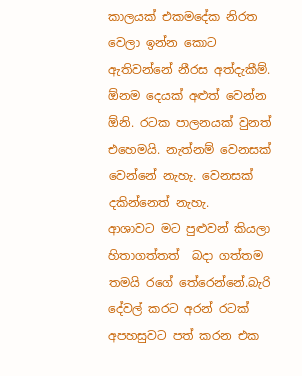කාලයක් එකමදේක නිරත වෙලා ඉන්න කොට ඇතිවන්නේ නීරස අත්දැකීම්. ඕනම දෙයක් අළුත් වෙන්න ඕනි. රටක පාලනයක් වුනත් එහෙමයි. නැත්නම් වෙනසක් වෙන්නේ නැහැ. වෙනසක් දකින්නෙත් නැහැ.
ආශාවට මට පුළුවන් කියලා හිතාගත්තත්  බදා ගත්තම තමයි රගේ තේරෙන්නේ.බැරි දේවල් කරට අරන් රටක් අපහසුවට පත් කරන එක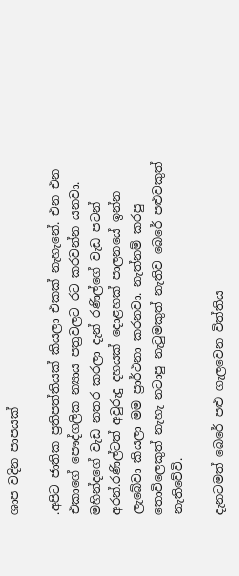ශාප වදින පාපයක්

.අපිට ජාතික ප්‍රතිපත්තියක් කියලා එකක් නැහැනේ. එන එන එකාගේ පෞද්ගලික න්‍යාය පත්‍රවලට රට කරවන්න යනවා. මහින්දගේ වැඩ නතර කරලා දැන් රණිල්ගේ වැඩ පටන් අරන්.රණිල්ටත් අවුරුදු දහයක් දොළහක් පාලනයේ ඉන්න ලැබේවා කියලා මම ප්‍රාර්ථනා කරනවා. නැත්නම් කරපු තොවිලෙකුත් නැහැ නටාපු නැටුමකුත් නැතිව බෙරේ පළුවකුත් නැතිවේවි.

දැනටමත් බෙරේ පළු ගැලවෙන විත්තිය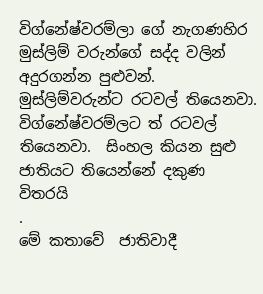විග්නේෂ්වරම්ලා ගේ නැගණහිර මුස්ලිම් වරුන්ගේ සද්ද වලින් අදුරගන්න පුළුවන්. මුස්ලිම්වරුන්ට රටවල් තියෙනවා. විග්නේෂ්වරම්ලට ත් රටවල් තියෙනවා.  සිංහල කියන සුළු ජාතියට තියෙන්නේ දකුණ විතරයි
.
මේ කතාවේ  ජාතිවාදී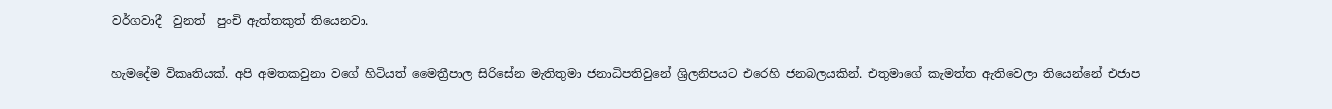වර්ගවාදී  වුනත්  පුංචි ඇත්තකුත් තියෙනවා.

හැමදේම විකෘතියක්. අපි අමතකවුනා වගේ හිටියත් මෛත්‍රීපාල සිරිසේන මැතිතුමා ජනාධිපතිවුනේ ශ්‍රිලනිපයට එරෙහි ජනබලයකින්. එතුමාගේ කැමත්ත ඇතිවෙලා තියෙන්නේ එජාප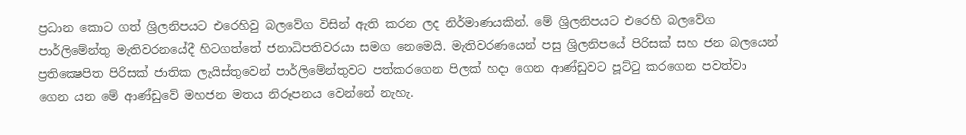ප්‍රධාන කොට ගත් ශ්‍රිලනිපයට එරෙහිවු බලවේග විසින් ඇති කරන ලද නිර්මාණයකින්. මේ ශ්‍රිලනිපයට එරෙහි බලවේග පාර්ලිමේන්තු මැතිවරනයේදී හිටගත්තේ ජනාධිපතිවරයා සමග නෙමෙයි. මැතිවරණයෙන් පසු ශ්‍රිලනිපයේ පිරිසක් සහ ජන බලයෙන් ප්‍රතික්‍ෂෙපිත පිරිසක් ජාතික ලැයිස්තුවෙන් පාර්ලිමේන්තුවට පත්කරගෙන පිලක් හදා ගෙන ආණ්ඩුවට පූට්ටු කරගෙන පවත්වා ගෙන යන මේ ආණ්ඩුවේ මහජන මතය නිරූපනය වෙන්නේ නැහැ.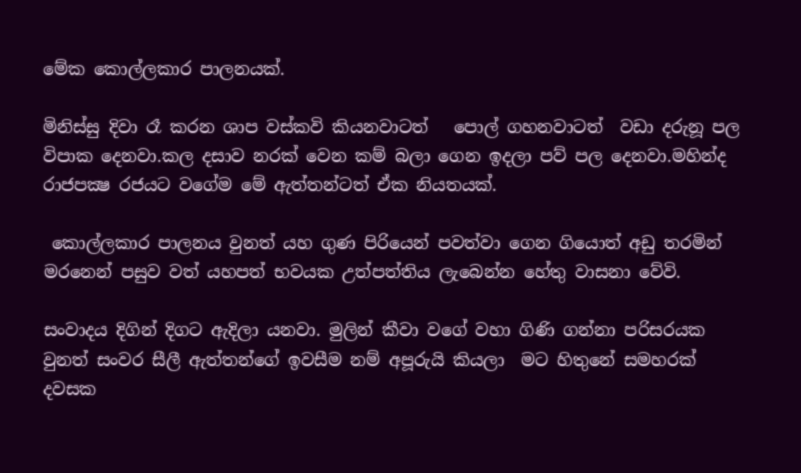මේක කොල්ලකාර පාලනයක්.

මිනිස්සු දිවා රෑ කරන ශාප වස්කවි කියනවාටත්   පොල් ගහනවාටත්  වඩා දරුනූ පල විපාක දෙනවා.කල දසාව නරක් වෙන කම් බලා ගෙන ඉදලා පව් පල දෙනවා.මහින්ද රාජපක්‍ෂ රජයට වගේම මේ ඇත්තන්ටත් ඒක නියතයක්.

 කොල්ලකාර පාලනය වුනත් යහ ගුණ පිරියෙන් පවත්වා ගෙන ගියොත් අඩු තරමින් මරනෙන් පසුව වත් යහපත් භවයක උත්පත්තිය ලැබෙන්න හේතු වාසනා වේවි.

සංවාදය දිගින් දිගට ඇදිලා යනවා. මුලින් කීවා වගේ වහා ගිණි ගන්නා පරිසරයක වුනත් සංවර සීලී ඇත්තන්ගේ ඉවසීම නම් අපූරුයි කියලා  මට හිතුනේ සමහරක් දවසක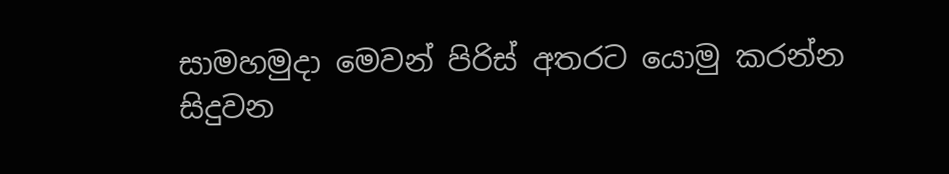සාමහමුදා මෙවන් පිරිස් අතරට යොමු කරන්න සිදුවන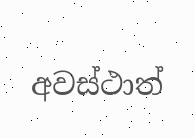අවස්ථාත්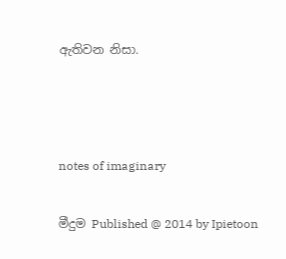ඇතිවන නිසා.





notes of imaginary


මීදුම Published @ 2014 by Ipietoon